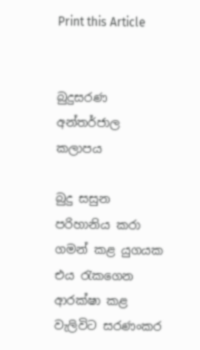Print this Article


බුදුසරණ අන්තර්ජාල කලාපය

බුදු සසුන පරිහානිය කරා ගමන් කළ යුගයක එය රැකගෙන ආරක්ෂා කළ වැලිවිට සරණංකර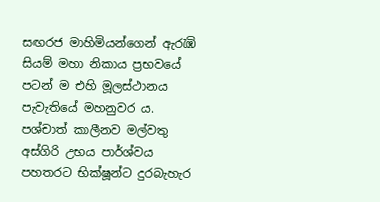සඟරජ මාහිමියන්ගෙන් ඇරැඹි සියම් මහා නිකාය ප්‍රභවයේ පටන් ම එහි මූලස්ථානය පැවැතියේ මහනුවර ය. පශ්චාත් කාලීනව මල්වතු අස්ගිරි උභය පාර්ශ්වය පහතරට භික්ෂූන්ට දුරබැහැර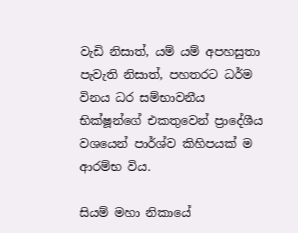වැඩි නිසාත්, යම් යම් අපහසුතා පැවැති නිසාත්, පහතරට ධර්ම විනය ධර සම්භාවනීය භික්ෂූන්ගේ එකතුවෙන් ප්‍රාදේශීය වශයෙන් පාර්ශ්ව කිහිපයක් ම ආරම්භ විය.

සියම් මහා නිකායේ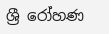ශ්‍රී රෝහණ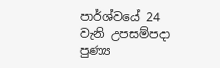පාර්ශ්වයේ 24 වැනි උපසම්පදා පුණ්‍ය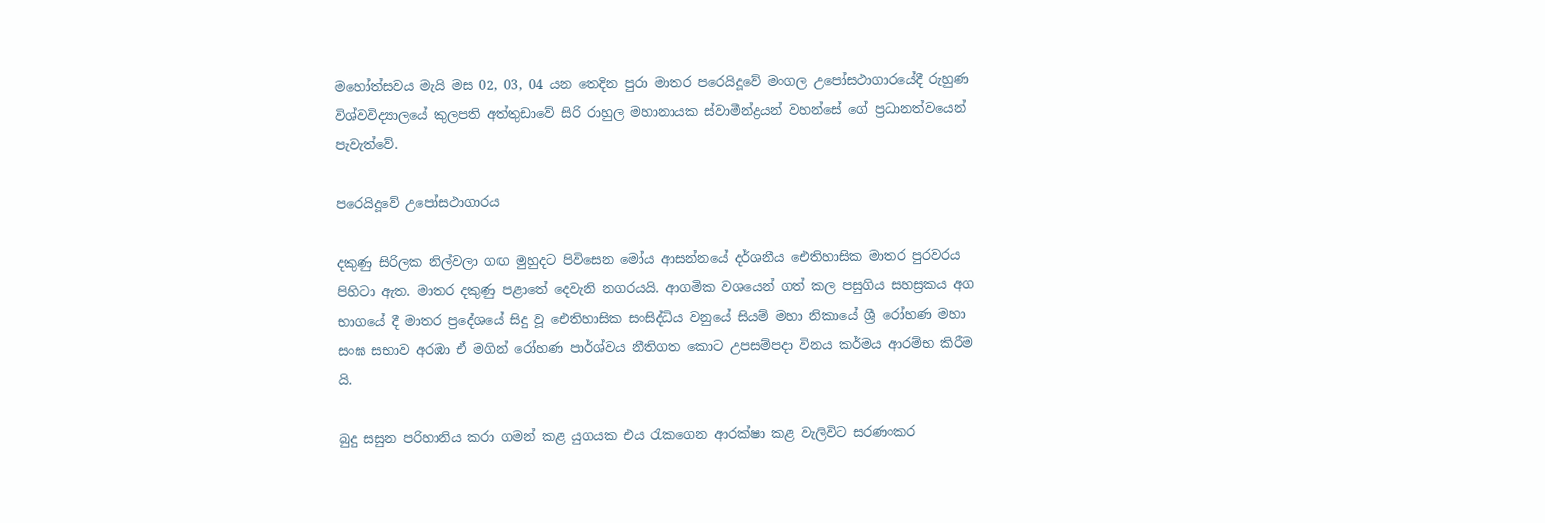මහෝත්සවය මැයි මස 02, 03, 04 යන තෙදින පුරා මාතර පරෙයිදූවේ මංගල උපෝසථාගාරයේදී රුහුණ විශ්වවිද්‍යාලයේ කුලපති අත්තුඩාවේ සිරි රාහුල මහානායක ස්වාමීන්ද්‍රයන් වහන්සේ ගේ ප්‍රධානත්වයෙන් පැවැත්වේ.

පරෙයිදූවේ උපෝසථාගාරය

දකුණු සිරිලක නිල්වලා ගඟ මුහුදට පිවිසෙන මෝය ආසන්නයේ දර්ශනීය ඓතිහාසික මාතර පුරවරය පිහිටා ඇත. මාතර දකුණු පළාතේ දෙවැනි නගරයයි. ආගමික වශයෙන් ගත් කල පසුගිය සහස්‍රකය අග භාගයේ දී මාතර ප්‍රදේශයේ සිදු වූ ඓතිහාසික සංසිද්ධිය වනුයේ සියම් මහා නිකායේ ශ්‍රී රෝහණ මහා සංඝ සභාව අරඹා ඒ මගින් රෝහණ පාර්ශ්වය නීතිගත කොට උපසම්පදා විනය කර්මය ආරම්භ කිරීම යි.

බුදු සසුන පරිහානිය කරා ගමන් කළ යුගයක එය රැකගෙන ආරක්ෂා කළ වැලිවිට සරණංකර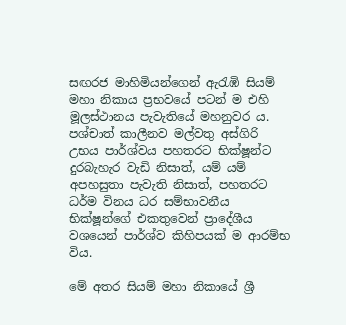සඟරජ මාහිමියන්ගෙන් ඇරැඹි සියම් මහා නිකාය ප්‍රභවයේ පටන් ම එහි මූලස්ථානය පැවැතියේ මහනුවර ය. පශ්චාත් කාලීනව මල්වතු අස්ගිරි උභය පාර්ශ්වය පහතරට භික්ෂූන්ට දුරබැහැර වැඩි නිසාත්, යම් යම් අපහසුතා පැවැති නිසාත්, පහතරට ධර්ම විනය ධර සම්භාවනීය භික්ෂූන්ගේ එකතුවෙන් ප්‍රාදේශීය වශයෙන් පාර්ශ්ව කිහිපයක් ම ආරම්භ විය.

මේ අතර සියම් මහා නිකායේ ශ්‍රී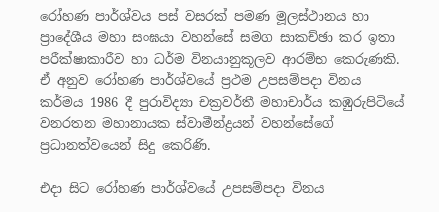රෝහණ පාර්ශ්වය පස් වසරක් පමණ මූලස්ථානය හා ප්‍රාදේශීය මහා සංඝයා වහන්සේ සමග සාකච්ඡා කර ඉතා පරීක්ෂාකාරීව හා ධර්ම විනයානුකූලව ආරම්භ කෙරුණකි. ඒ අනුව රෝහණ පාර්ශ්වයේ ප්‍රථම උපසම්පදා විනය කර්මය 1986 දී පුරාවිද්‍යා චක්‍රවර්තී මහාචාර්ය කඹුරුපිටියේ වනරතන මහානායක ස්වාමීන්ද්‍රයන් වහන්සේගේ ප්‍රධානත්වයෙන් සිදු කෙරිණි.

එදා සිට රෝහණ පාර්ශ්වයේ උපසම්පදා විනය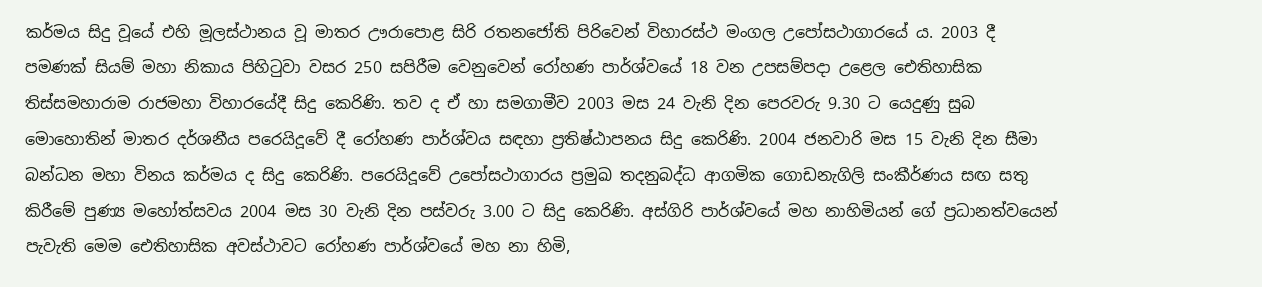කර්මය සිදු වූයේ එහි මූලස්ථානය වූ මාතර ඌරාපොළ සිරි රතනජෝති පිරිවෙන් විහාරස්ථ මංගල උපෝසථාගාරයේ ය. 2003 දී පමණක් සියම් මහා නිකාය පිහිටුවා වසර 250 සපිරීම වෙනුවෙන් රෝහණ පාර්ශ්වයේ 18 වන උපසම්පදා උළෙල ඓතිහාසික තිස්සමහාරාම රාජමහා විහාරයේදී සිදු කෙරිණි. තව ද ඒ හා සමගාමීව 2003 මස 24 වැනි දින පෙරවරු 9.30 ට යෙදුණු සුබ මොහොතින් මාතර දර්ශනීය පරෙයිදූවේ දී රෝහණ පාර්ශ්වය සඳහා ප්‍රතිෂ්ඨාපනය සිදු කෙරිණි. 2004 ජනවාරි මස 15 වැනි දින සීමා බන්ධන මහා විනය කර්මය ද සිදු කෙරිණි. පරෙයිදූවේ උපෝසථාගාරය ප්‍රමුඛ තදනුබද්ධ ආගමික ගොඩනැගිලි සංකීර්ණය සඟ සතු කිරීමේ පුණ්‍ය මහෝත්සවය 2004 මස 30 වැනි දින පස්වරු 3.00 ට සිදු කෙරිණි. අස්ගිරි පාර්ශ්වයේ මහ නාහිමියන් ගේ ප්‍රධානත්වයෙන් පැවැති මෙම ඓතිහාසික අවස්ථාවට රෝහණ පාර්ශ්වයේ මහ නා හිමි,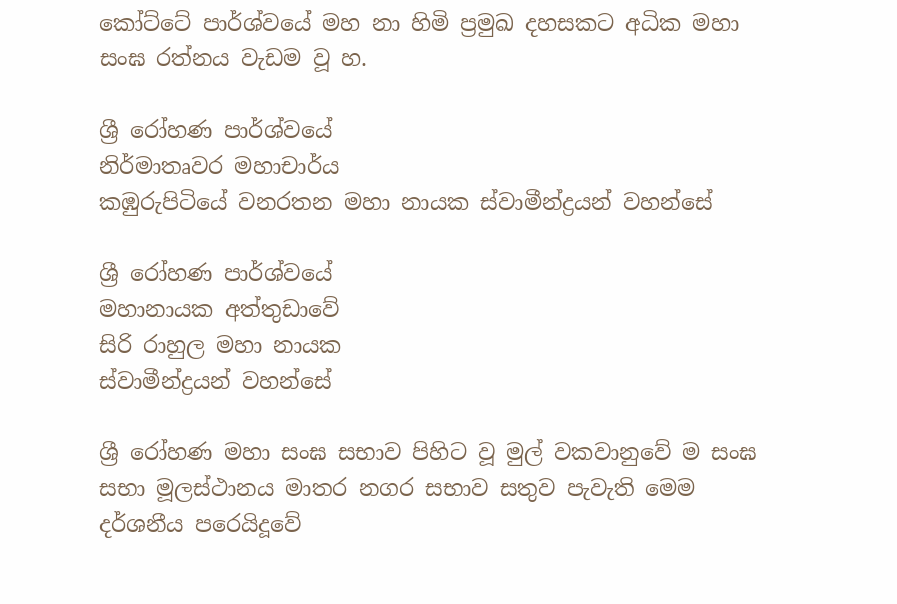කෝට්ටේ පාර්ශ්වයේ මහ නා හිමි ප්‍රමුඛ දහසකට අධික මහා සංඝ රත්නය වැඩම වූ හ.

ශ්‍රී රෝහණ පාර්ශ්වයේ
නිර්මාතෘවර මහාචාර්ය
කඹුරුපිටියේ වනරතන මහා නායක ස්වාමීන්ද්‍රයන් වහන්සේ

ශ්‍රී රෝහණ පාර්ශ්වයේ
මහානායක අත්තුඩාවේ
සිරි රාහුල මහා නායක
ස්වාමීන්ද්‍රයන් වහන්සේ

ශ්‍රී රෝහණ මහා සංඝ සභාව පිහිට වූ මුල් වකවානුවේ ම සංඝ සභා මූලස්ථානය මාතර නගර සභාව සතුව පැවැති මෙම දර්ශනීය පරෙයිදූවේ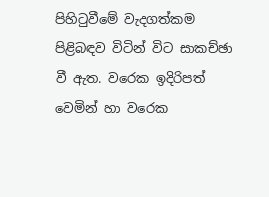පිහිටුවීමේ වැදගත්කම පිළිබඳව විටින් විට සාකච්ඡා වී ඇත. වරෙක ඉදිරිපත් වෙමින් හා වරෙක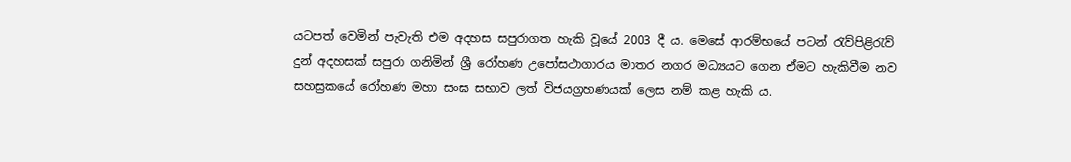යටපත් වෙමින් පැවැති එම අදහස සපුරාගත හැකි වූයේ 2003 දී ය. මෙසේ ආරම්භයේ පටන් රැව්පිළිරැව් දුන් අදහසක් සපුරා ගනිමින් ශ්‍රී රෝහණ උපෝසථාගාරය මාතර නගර මධ්‍යයට ගෙන ඒමට හැකිවීම නව සහස්‍රකයේ රෝහණ මහා සංඝ සභාව ලත් විජයග්‍රහණයක් ලෙස නම් කළ හැකි ය.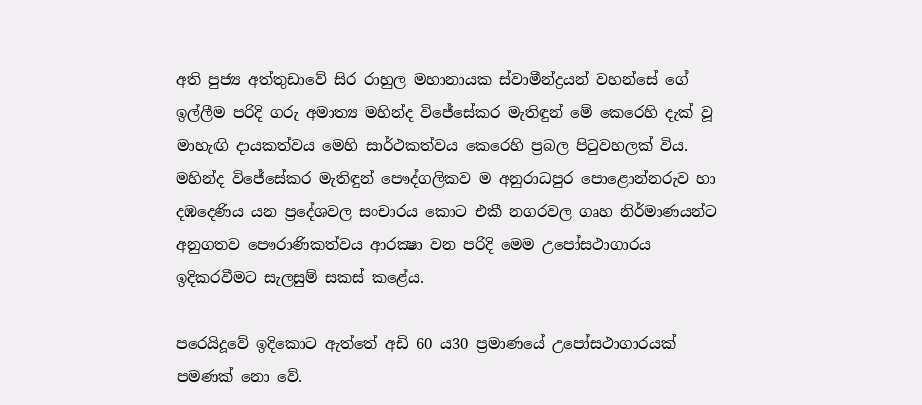අති පුජ්‍ය අත්තුඩාවේ සිර රාහුල මහානායක ස්වාමීන්ද්‍රයන් වහන්සේ ගේ ඉල්ලීම පරිදි ගරු අමාත්‍ය මහින්ද විජේසේකර මැතිඳුන් මේ කෙරෙහි දැක් වූ මාහැඟි දායකත්වය මෙහි සාර්ථකත්වය කෙරෙහි ප්‍රබල පිටුවහලක් විය. මහින්ද විජේසේකර මැතිඳුන් පෞද්ගලිකව ම අනුරාධපුර පොළොන්නරුව හා දඹදෙණිය යන ප්‍රදේශවල සංචාරය කොට එකී නගරවල ගෘහ නිර්මාණයන්ට අනුගතව පෞරාණිකත්වය ආරක්‍ෂා වන පරිදි මෙම උපෝසථාගාරය ඉදිකරවීමට සැලසුම් සකස් කළේය.

පරෙයිදූවේ ඉදිකොට ඇත්තේ අඩි 60 ය30 ප්‍රමාණයේ උපෝසථාගාරයක් පමණක් නො වේ.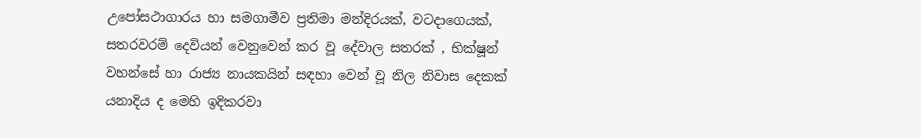උපෝසථාගාරය හා සමගාමීව ප්‍රතිමා මන්දිරයක්, වටදාගෙයක්, සතරවරම් දෙවියන් වෙනුවෙන් කර වූ දේවාල සතරක් , භික්ෂූන් වහන්සේ හා රාජ්‍ය නායකයින් සඳහා වෙන් වූ නිල නිවාස දෙකක් යනාදිය ද මෙහි ඉදිකරවා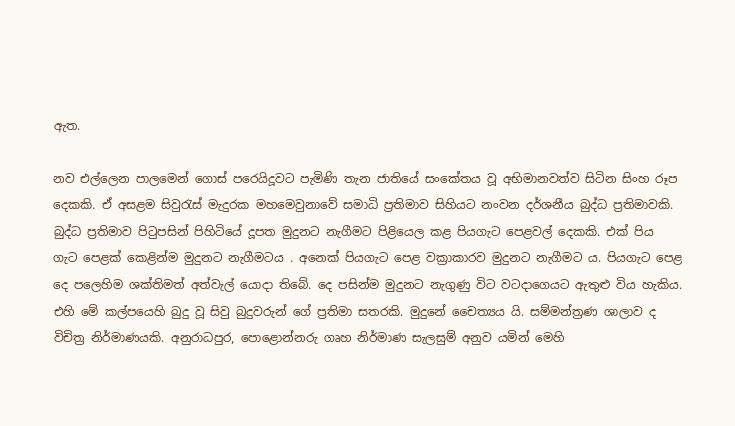ඇත.

නව එල්ලෙන පාලමෙන් ගොස් පරෙයිදූවට පැමිණි තැන ජාතියේ සංකේතය වූ අභිමානවත්ව සිටින සිංහ රූප දෙකකි. ඒ අසළම සිවුරැස් මැදුරක මහමෙවුනාවේ සමාධි ප්‍රතිමාව සිහියට නංවන දර්ශනීය බුද්ධ ප්‍රතිමාවකි. බුද්ධ ප්‍රතිමාව පිටුපසින් පිහිටියේ දූපත මුදුනට නැගීමට පිළියෙල කළ පියගැට පෙළවල් දෙකකි. එක් පිය ගැට පෙළක් කෙළින්ම මුදුනට නැගීමටය . අනෙක් පියගැට පෙළ වක්‍රාකාරව මුදුනට නැගීමට ය. පියගැට පෙළ දෙ පලෙහිම ශක්තිමත් අත්වැල් යොදා තිබේ. දෙ පසින්ම මුදුනට නැගුණු විට වටදාගෙයට ඇතුළු විය හැකිය. එහි මේ කල්පයෙහි බුදු වූ සිවු බුදුවරුන් ගේ ප්‍රතිමා සතරකි. මුදුනේ චෛත්‍යය යි. සම්මන්ත්‍රණ ශාලාව ද විචිත්‍ර නිර්මාණයකි. අනුරාධපුර, පොළොන්නරු ගෘහ නිර්මාණ සැලසුම් අනුව යමින් මෙහි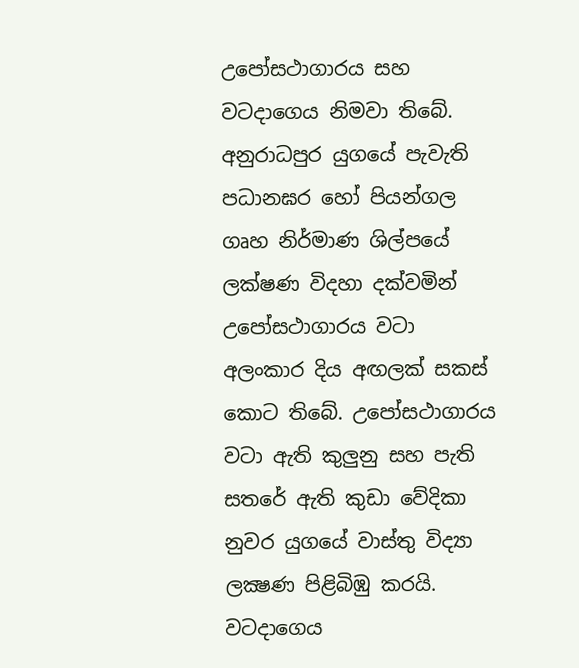උපෝසථාගාරය සහ වටදාගෙය නිමවා තිබේ. අනුරාධපුර යුගයේ පැවැති පධානඝර හෝ පියන්ගල ගෘහ නිර්මාණ ශිල්පයේ ලක්ෂණ විදහා දක්වමින් උපෝසථාගාරය වටා අලංකාර දිය අඟලක් සකස් කොට තිබේ. උපෝසථාගාරය වටා ඇති කුලුනු සහ පැති සතරේ ඇති කුඩා වේදිකා නුවර යුගයේ වාස්තු විද්‍යා ලක්‍ෂණ පිළිබිඹු කරයි. වටදාගෙය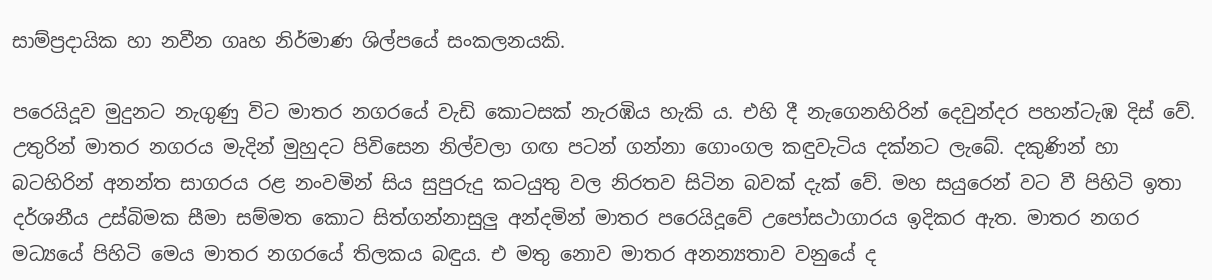සාම්ප්‍රදායික හා නවීන ගෘහ නිර්මාණ ශිල්පයේ සංකලනයකි.

පරෙයිදූව මුදුනට නැගුණු විට මාතර නගරයේ වැඩි කොටසක් නැරඹිය හැකි ය. එහි දී නැගෙනහිරින් දෙවුන්දර පහන්ටැඹ දිස් වේ. උතුරින් මාතර නගරය මැදින් මුහුදට පිවිසෙන නිල්වලා ගඟ පටන් ගන්නා ගොංගල කඳුවැටිය දක්නට ලැබේ. දකුණින් හා බටහිරින් අනන්ත සාගරය රළ නංවමින් සිය සුපුරුදු කටයුතු වල නිරතව සිටින බවක් දැක් වේ. මහ සයුරෙන් වට වී පිහිටි ඉතා දර්ශනීය උස්බිමක සීමා සම්මත කොට සිත්ගන්නාසුලු අන්දමින් මාතර පරෙයිදූවේ උපෝසථාගාරය ඉදිකර ඇත. මාතර නගර මධ්‍යයේ පිහිටි මෙය මාතර නගරයේ තිලකය බඳුය. එ මතු නොව මාතර අනන්‍යතාව වනුයේ ද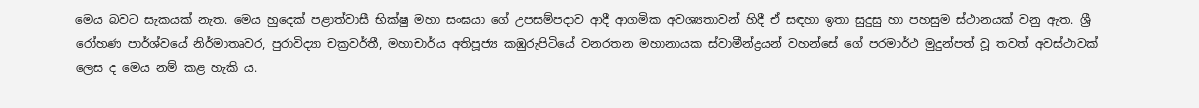මෙය බවට සැකයක් නැත. මෙය හුදෙක් පළාත්වාසී භික්ෂු මහා සංඝයා ගේ උපසම්පදාව ආදී ආගමික අවශ්‍යතාවන් හිදී ඒ සඳහා ඉතා සුදුසු හා පහසුම ස්ථානයක් වනු ඇත. ශ්‍රී රෝහණ පාර්ශ්වයේ නිර්මාතෘවර, පුරාවිද්‍යා චක්‍රවර්තී, මහාචාර්ය අතිපූජ්‍ය කඹුරුපිටියේ වනරතන මහානායක ස්වාමීන්ද්‍රයන් වහන්සේ ගේ පරමාර්ථ මුදුන්පත් වූ තවත් අවස්ථාවක් ලෙස ද මෙය නම් කළ හැකි ය.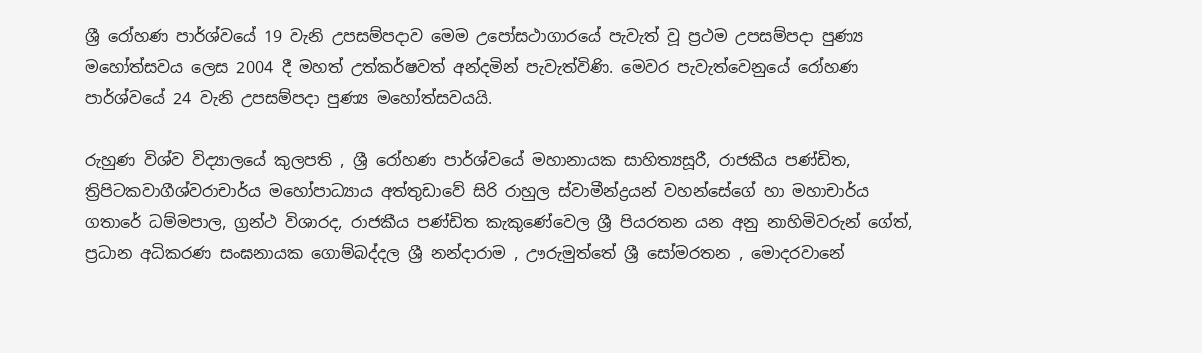ශ්‍රී රෝහණ පාර්ශ්වයේ 19 වැනි උපසම්පදාව මෙම උපෝසථාගාරයේ පැවැත් වූ ප්‍රථම උපසම්පදා පුණ්‍ය මහෝත්සවය ලෙස 2004 දී මහත් උත්කර්ෂවත් අන්දමින් පැවැත්විණි. මෙවර පැවැත්වෙනුයේ රෝහණ පාර්ශ්වයේ 24 වැනි උපසම්පදා පුණ්‍ය මහෝත්සවයයි.

රුහුණ විශ්ව විද්‍යාලයේ කුලපති , ශ්‍රී රෝහණ පාර්ශ්වයේ මහානායක සාහිත්‍යසූරී, රාජකීය පණ්ඩිත, ත්‍රිපිටකවාගීශ්වරාචාර්ය මහෝපාධ්‍යාය අත්තුඩාවේ සිරි රාහුල ස්වාමීන්ද්‍රයන් වහන්සේගේ හා මහාචාර්ය ගතාරේ ධම්මපාල, ග්‍රන්ථ විශාරද, රාජකීය පණ්ඩිත කැකුණේවෙල ශ්‍රී පියරතන යන අනු නාහිමිවරුන් ගේත්, ප්‍රධාන අධිකරණ සංඝනායක ගොම්බද්දල ශ්‍රී නන්දාරාම , ඌරුමුත්තේ ශ්‍රී සෝමරතන , මොදරවානේ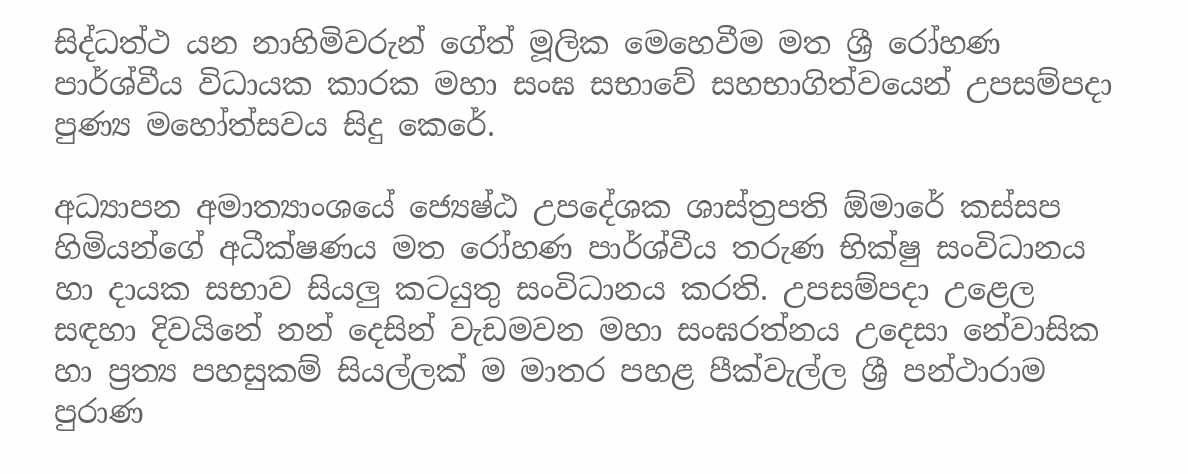සිද්ධත්ථ යන නාහිමිවරුන් ගේත් මූලික මෙහෙවීම මත ශ්‍රී රෝහණ පාර්ශ්වීය විධායක කාරක මහා සංඝ සභාවේ සහභාගිත්වයෙන් උපසම්පදා පුණ්‍ය මහෝත්සවය සිදු කෙරේ.

අධ්‍යාපන අමාත්‍යාංශයේ ජ්‍යෙෂ්ඨ උපදේශක ශාස්ත්‍රපති ඕමාරේ කස්සප හිමියන්ගේ අධීක්ෂණය මත රෝහණ පාර්ශ්වීය තරුණ භික්ෂු සංවිධානය හා දායක සභාව සියලු කටයුතු සංවිධානය කරති. උපසම්පදා උළෙල සඳහා දිවයිනේ නන් දෙසින් වැඩමවන මහා සංඝරත්නය උදෙසා නේවාසික හා ප්‍රත්‍ය පහසුකම් සියල්ලක් ම මාතර පහළ පීක්වැල්ල ශ්‍රී පන්ථාරාම පුරාණ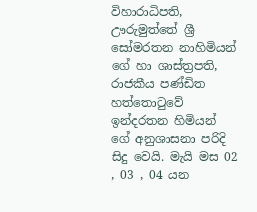විහාරාධිපති, ඌරුමුත්තේ ශ්‍රී සෝමරතන නාහිමියන් ගේ හා ශාස්ත්‍රපති, රාජකීය පණ්ඩිත හත්තොටුවේ ඉන්දරතන හිමියන් ගේ අනුශාසනා පරිදි සිදු වෙයි. මැයි මස 02 , 03 , 04 යන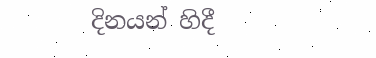දිනයන් හිදී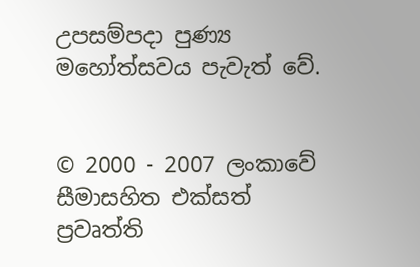උපසම්පදා පුණ්‍ය මහෝත්සවය පැවැත් වේ.


© 2000 - 2007 ලංකාවේ සීමාසහිත එක්සත් ප්‍රවෘත්ති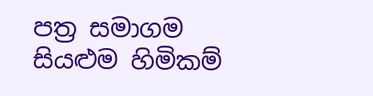පත්‍ර සමාගම
සියළුම හිමිකම්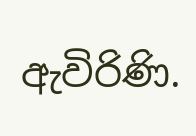ඇවිරිණි.